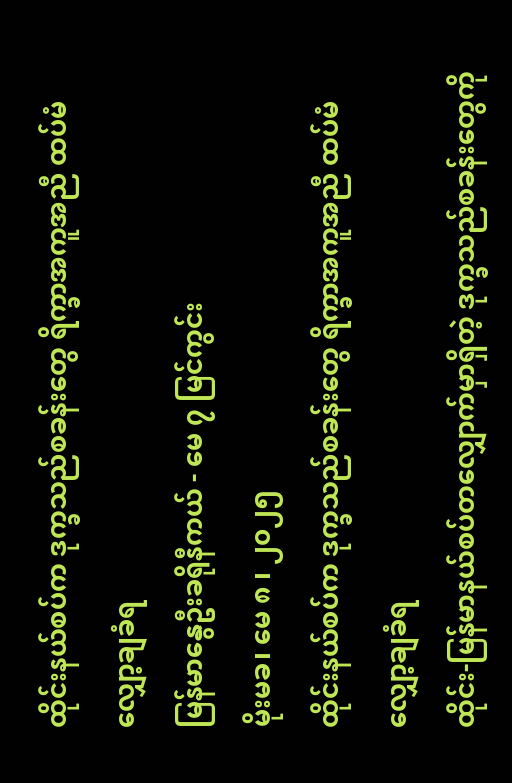ထိုင်းနယ်စပ်က ဒုက္ခသည်စခန်းတွေ ရိက္ခာအကူအညီ ထပ်မံလျှော့ချခံရ
မြန်မာနွေဦးခရိုနီကယ် - မေ ၇ မြင်ကွင်း
မိုးမခ၊ မေ ၈ ၊ ၂၀၂၅
ထိုင်းနယ်စပ်က ဒုက္ခသည်စခန်းတွေ ရိက္ခာအကူအညီ ထပ်မံလျှော့ချခံရ
ထိုင်း-မြန်မာနယ်စပ်တလျှောက်မှာရှိတဲ့ ဒုက္ခသည်စခန်းတွေကို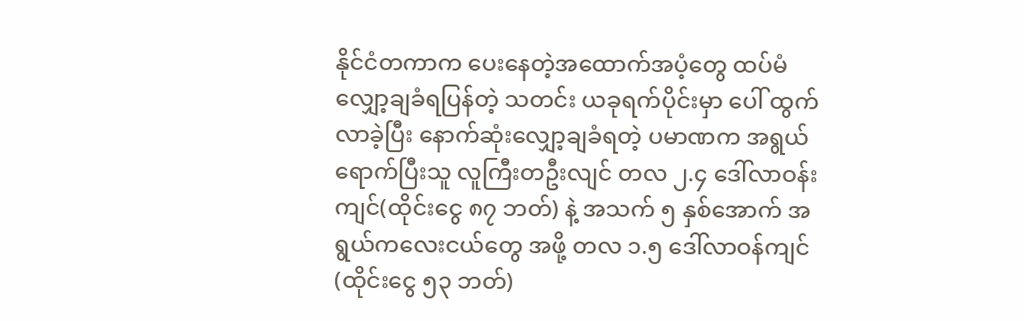နိုင်ငံတကာက ပေးနေတဲ့အထောက်အပံ့တွေ ထပ်မံလျှော့ချခံရပြန်တဲ့ သတင်း ယခုရက်ပိုင်းမှာ ပေါ် ထွက်လာခဲ့ပြီး နောက်ဆုံးလျှော့ချခံရတဲ့ ပမာဏက အရွယ်ရောက်ပြီးသူ လူကြီးတဦးလျင် တလ ၂.၄ ဒေါ်လာဝန်းကျင်(ထိုင်းငွေ ၈၇ ဘတ်) နဲ့ အသက် ၅ နှစ်အောက် အရွယ်ကလေးငယ်တွေ အဖို့ တလ ၁.၅ ဒေါ်လာဝန်ကျင် (ထိုင်းငွေ ၅၃ ဘတ်)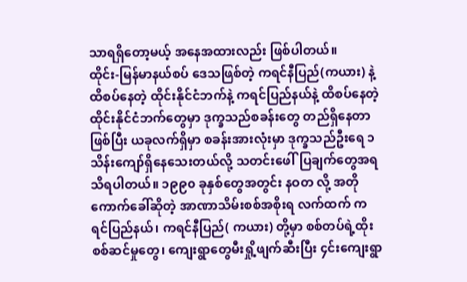သာရရှိတော့မယ့် အနေအထားလည်း ဖြစ်ပါတယ်။
ထိုင်း-မြန်မာနယ်စပ် ဒေသဖြစ်တဲ့ ကရင်နီပြည်(ကယား) နဲ့ ထိစပ်နေတဲ့ ထိုင်းနိုင်ငံဘက်နဲ့ ကရင်ပြည်နယ်နဲ့ ထိစပ်နေတဲ့ ထိုင်းနိုင်ငံဘက်တွေမှာ ဒုက္ခသည်စခန်းတွေ တည်ရှိနေတာဖြစ်ပြီး ယခုလက်ရှိမှာ စခန်းအားလုံးမှာ ဒုက္ခသည်ဦးရေ ၁ သိန်းကျော်ရှိနေသေးတယ်လို့ သတင်းဖေါ်ပြချက်တွေအရ သိရပါတယ်။ ၁၉၉၀ ခုနှစ်တွေအတွင်း နဝတ လို့ အတိုကောက်ခေါ်ဆိုတဲ့ အာဏာသိမ်းစစ်အစိုးရ လက်ထက် ကရင်ပြည်နယ်၊ ကရင်နီပြည်( ကယား) တို့မှာ စစ်တပ်ရဲ့ထိုးစစ်ဆင်မှုတွေ၊ ကျေးရွာတွေမီးရှို့ဖျက်ဆီးပြီး ၄င်းကျေးရွာ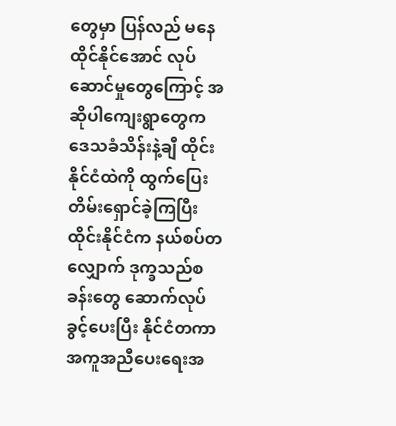တွေမှာ ပြန်လည် မနေထိုင်နိုင်အောင် လုပ်ဆောင်မှုတွေကြောင့် အဆိုပါကျေးရွာတွေက ဒေသခံသိန်းနဲ့ချီ ထိုင်းနိုင်ငံထဲကို ထွက်ပြေးတိမ်းရှောင်ခဲ့ကြပြီး ထိုင်းနိုင်ငံက နယ်စပ်တလျှောက် ဒုက္ခသည်စခန်းတွေ ဆောက်လုပ်ခွင့်ပေးပြီး နိုင်ငံတကာအကူအညီပေးရေးအ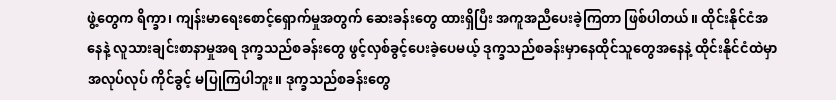ဖွဲ့တွေက ရိက္ခာ၊ ကျန်းမာရေးစောင့်ရှောက်မှုအတွက် ဆေးခန်းတွေ ထားရှိပြီး အကူအညီပေးခဲ့ကြတာ ဖြစ်ပါတယ်။ ထိုင်းနိုင်ငံအနေနဲ့ လူသားချင်းစာနာမှုအရ ဒုက္ခသည်စခန်းတွေ ဖွင့်လှစ်ခွင့်ပေးခဲ့ပေမယ့် ဒုက္ခသည်စခန်းမှာနေထိုင်သူတွေအနေနဲ့ ထိုင်းနိုင်ငံထဲမှာ အလုပ်လုပ် ကိုင်ခွင့် မပြုကြပါဘူး။ ဒုက္ခသည်စခန်းတွေ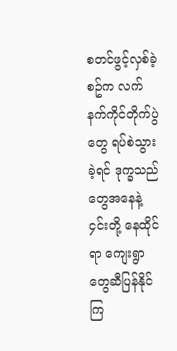စတင်ဖွင့်လှစ်ခဲ့စဥ်က လက်နက်ကိုင်တိုက်ပွဲတွေ ရပ်စဲသွားခဲ့ရင် ဒုက္ခသည်တွေအနေနဲ့ ၄င်းတို့ နေထိုင်ရာ ကျေးရွာတွေဆီပြန်နိုင်ကြ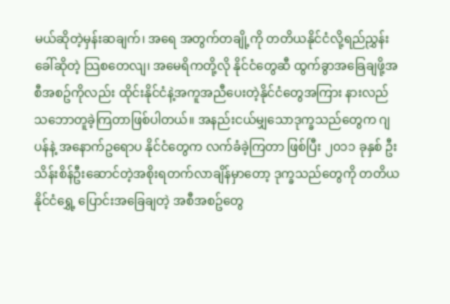မယ်ဆိုတဲ့မှန်းဆချက်၊ အရေ အတွက်တချို့ကို တတိယနိုင်ငံလို့ရည်ညွှန်းခေါ်ဆိုတဲ့ သြစတေလျ၊ အမေရိကတို့လို နိုင်ငံတွေဆီ ထွက်ခွာအခြေချဖို့အစီအစဥ်ကိုလည်း ထိုင်းနိုင်ငံနဲ့အကူအညီပေးတဲ့နိုင်ငံတွေအကြား နားလည် သဘောတူခဲ့ကြတာဖြစ်ပါတယ်။ အနည်းငယ်မျှသောဒုက္ခသည်တွေက ဂျပန်နဲ့ အနောက်ဥရောပ နိုင်ငံတွေက လက်ခံခဲ့ကြတာ ဖြစ်ပြီး ၂၀၁၁ ခုနှစ် ဦးသိန်းစိန်ဦးဆောင်တဲ့အစိုးရတက်လာချိန်မှာတော့ ဒုက္ခသည်တွေကို တတိယနိုင်ငံရွှေ့ ပြောင်းအခြေချတဲ့ အစီအစဥ်တွေ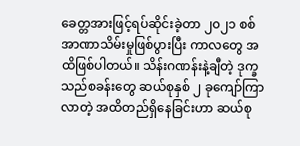ခေတ္တအားဖြင့်ရပ်ဆိုင်းခဲ့တာ ၂၀၂၁ စစ်အာဏာသိမ်းမှုဖြစ်ပွားပြီး ကာလတွေ အထိဖြစ်ပါတယ်။ သိန်းဂဏန်းနဲ့ချီတဲ့ ဒုက္ခသည်စခန်းတွေ ဆယ်စုနှစ် ၂ ခုကျော်ကြာလာတဲ့ အထိတည်ရှိနေခြင်းဟာ ဆယ်စု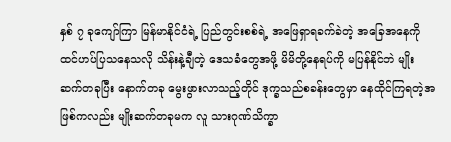နှစ် ၇ ခုကျော်ကြာ မြန်မာနိုင်ငံရဲ့ ပြည်တွင်းစစ်ရဲ့ အဖြေရှာရခက်ခဲတဲ့ အခြေအနေကို ထင်ဟပ်ပြသနေသလို သိန်းနဲ့ချီတဲ့ ဒေသခံတွေအဖို့ မိမိတို့နေရပ်ကို မပြန်နိုင်ဘဲ မျိုးဆက်တခုပြီး နောက်တခု မွေးဖွားလာသည့်တိုင် ဒုက္ခသည်စခန်းတွေမှာ နေထိုင်ကြရတဲ့အဖြစ်ကလည်း မျိုးဆက်တခုမက လူ သားဂုဏ်သိက္ခာ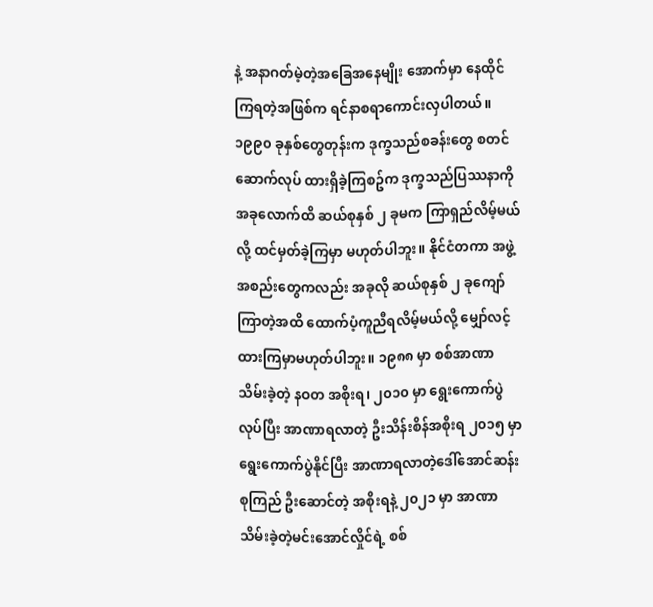နဲ့ အနာဂတ်မဲ့တဲ့အခြေအနေမျိုး အောက်မှာ နေထိုင်ကြရတဲ့အဖြစ်က ရင်နာစရာကောင်းလှပါတယ်။
၁၉၉၀ ခုနှစ်တွေတုန်းက ဒုက္ခသည်စခန်းတွေ စတင်ဆောက်လုပ် ထားရှိခဲ့ကြစဥ်က ဒုက္ခသည်ပြဿနာကို အခုလောက်ထိ ဆယ်စုနှစ် ၂ ခုမက ကြာရှည်လိမ့်မယ်လို့ ထင်မှတ်ခဲ့ကြမှာ မဟုတ်ပါဘူး။ နိုင်ငံတကာ အဖွဲ့အစည်းတွေကလည်း အခုလို ဆယ်စုနှစ် ၂ ခုကျော်ကြာတဲ့အထိ ထောက်ပံ့ကူညီရလိမ့်မယ်လို့ မျှော်လင့်ထားကြမှာမဟုတ်ပါဘူး။ ၁၉၈၈ မှာ စစ်အာဏာသိမ်းခဲ့တဲ့ နဝတ အစိုးရ၊ ၂၀၁၀ မှာ ရွေးကောက်ပွဲလုပ်ပြီး အာဏာရလာတဲ့ ဦးသိန်းစိန်အစိုးရ ၂၀၁၅ မှာ ရွေးကောက်ပွဲနိုင်ပြီး အာဏာရလာတဲ့ဒေါ်အောင်ဆန်းစုကြည် ဦးဆောင်တဲ့ အစိုးရနဲ့ ၂၀၂၁ မှာ အာဏာသိမ်းခဲ့တဲ့မင်းအောင်လှိုင်ရဲ့ စစ်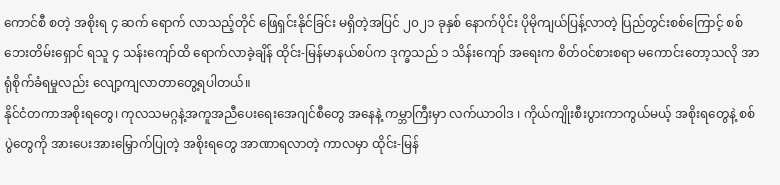ကောင်စီ စတဲ့ အစိုးရ ၄ ဆက် ရောက် လာသည့်တိုင် ဖြေရှင်းနိုင်ခြင်း မရှိတဲ့အပြင် ၂၀၂၁ ခုနှစ် နောက်ပိုင်း ပိုမိုကျယ်ပြန့်လာတဲ့ ပြည်တွင်းစစ်ကြောင့် စစ်ဘေးတိမ်းရှောင် ရသူ ၄ သန်းကျော်ထိ ရောက်လာခဲ့ချိန် ထိုင်း-မြန်မာနယ်စပ်က ဒုက္ခသည် ၁ သိန်းကျော် အရေးက စိတ်ဝင်စားစရာ မကောင်းတော့သလို အာရုံစိုက်ခံရမှုလည်း လျော့ကျလာတာတွေ့ရပါတယ်။
နိုင်ငံတကာအစိုးရတွေ၊ ကုလသမဂ္ဂနဲ့အကူအညီပေးရေးအေဂျင်စီတွေ အနေနဲ့ ကမ္ဘာကြီးမှာ လက်ယာဝါဒ ၊ ကိုယ်ကျိုးစီးပွားကာကွယ်မယ့် အစိုးရတွေနဲ့ စစ်ပွဲတွေကို အားပေးအားမြှောက်ပြုတဲ့ အစိုးရတွေ အာဏာရလာတဲ့ ကာလမှာ ထိုင်း-မြန်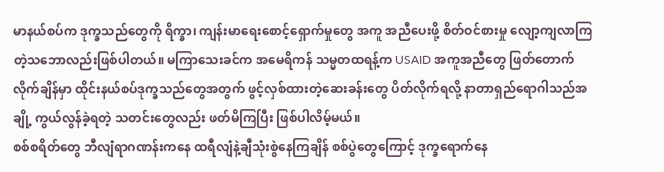မာနယ်စပ်က ဒုက္ခသည်တွေကို ရိက္ခာ၊ ကျန်းမာရေးစောင့်ရှောက်မှုတွေ အကူ အညီပေးဖို့ စိတ်ဝင်စားမှု လျော့ကျလာကြတဲ့သဘောလည်းဖြစ်ပါတယ်။ မကြာသေးခင်က အမေရိကန် သမ္မတထရန့်က USAID အကူအညီတွေ ဖြတ်တောက်လိုက်ချိန်မှာ ထိုင်းနယ်စပ်ဒုက္ခသည်တွေအတွက် ဖွင့်လှစ်ထားတဲ့ဆေးခန်းတွေ ပိတ်လိုက်ရလို့ နာတာရှည်ရောဂါသည်အချို့ ကွယ်လွန်ခဲ့ရတဲ့ သတင်းတွေလည်း ဖတ်မိကြပြီး ဖြစ်ပါလိမ့်မယ်။
စစ်စရိတ်တွေ ဘီလျံရာဂဏန်းကနေ ထရီလျံနဲ့ချီသုံးစွဲနေကြချိန် စစ်ပွဲတွေကြောင့် ဒုက္ခရောက်နေ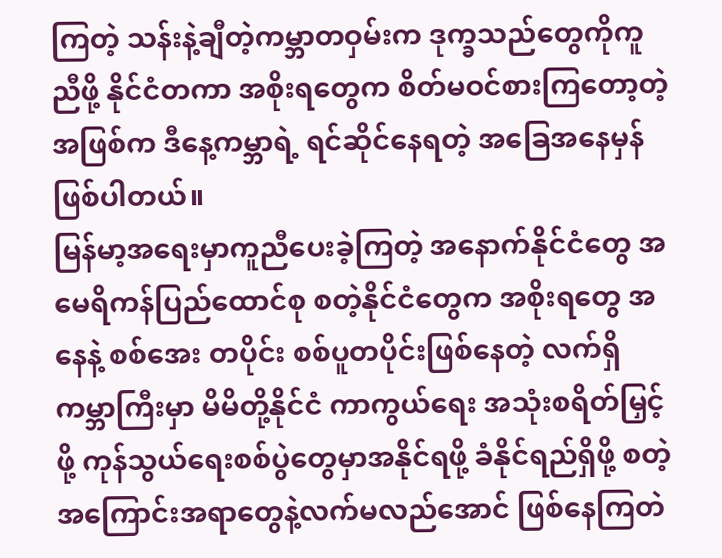ကြတဲ့ သန်းနဲ့ချီတဲ့ကမ္ဘာတဝှမ်းက ဒုက္ခသည်တွေကိုကူညီဖို့ နိုင်ငံတကာ အစိုးရတွေက စိတ်မဝင်စားကြတော့တဲ့ အဖြစ်က ဒီနေ့ကမ္ဘာရဲ့ ရင်ဆိုင်နေရတဲ့ အခြေအနေမှန်ဖြစ်ပါတယ်။
မြန်မာ့အရေးမှာကူညီပေးခဲ့ကြတဲ့ အနောက်နိုင်ငံတွေ အမေရိကန်ပြည်ထောင်စု စတဲ့နိုင်ငံတွေက အစိုးရတွေ အနေနဲ့ စစ်အေး တပိုင်း စစ်ပူတပိုင်းဖြစ်နေတဲ့ လက်ရှိကမ္ဘာကြီးမှာ မိမိတို့နိုင်ငံ ကာကွယ်ရေး အသုံးစရိတ်မြှင့်ဖို့ ကုန်သွယ်ရေးစစ်ပွဲတွေမှာအနိုင်ရဖို့ ခံနိုင်ရည်ရှိဖို့ စတဲ့အကြောင်းအရာတွေနဲ့လက်မလည်အောင် ဖြစ်နေကြတဲ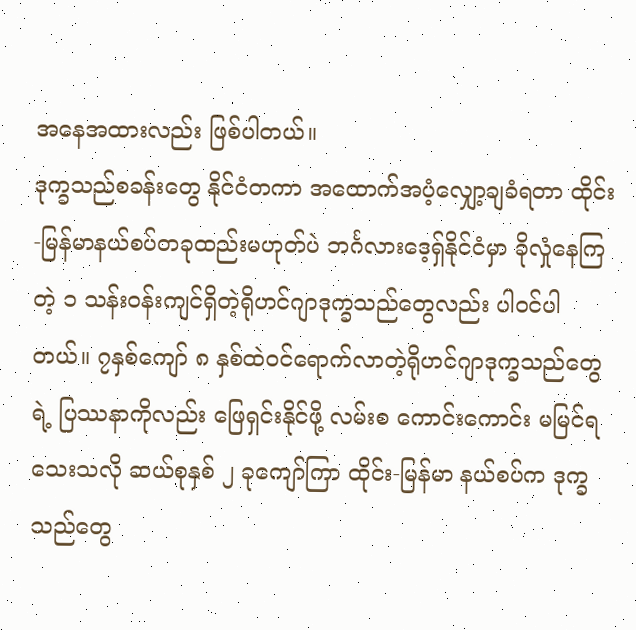အနေအထားလည်း ဖြစ်ပါတယ်။
ဒုက္ခသည်စခန်းတွေ နိုင်ငံတကာ အထောက်အပံ့လျှော့ချခံရတာ ထိုင်း-မြန်မာနယ်စပ်တခုထည်းမဟုတ်ပဲ ဘင်္ဂလားဒေ့ရှ်နိုင်ငံမှာ ခိုလှုံနေကြတဲ့ ၁ သန်းဝန်းကျင်ရှိတဲ့ရိုဟင်ဂျာဒုက္ခသည်တွေလည်း ပါဝင်ပါတယ်။ ၇နှစ်ကျော် ၈ နှစ်ထဲဝင်ရောက်လာတဲ့ရိုဟင်ဂျာဒုက္ခသည်တွေရဲ့ ပြဿနာကိုလည်း ဖြေရှင်းနိုင်ဖို့ လမ်းစ ကောင်းကောင်း မမြင်ရသေးသလို ဆယ်စုနှစ် ၂ ခုကျော်ကြာ ထိုင်း-မြန်မာ နယ်စပ်က ဒုက္ခသည်တွေ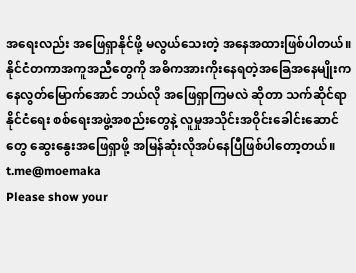အရေးလည်း အဖြေရှာနိုင်ဖို့ မလွယ်သေးတဲ့ အနေအထားဖြစ်ပါတယ်။
နိုင်ငံတကာအကူအညီတွေကို အဓိကအားကိုးနေရတဲ့အခြေအနေမျိုးကနေလွတ်မြောက်အောင် ဘယ်လို အဖြေရှာကြမလဲ ဆိုတာ သက်ဆိုင်ရာ နိုင်ငံရေး စစ်ရေးအဖွဲ့အစည်းတွေနဲ့ လူမှုအသိုင်းအဝိုင်းခေါင်းဆောင်တွေ ဆွေးနွေးအဖြေရှာဖို့ အမြန်ဆုံးလိုအပ်နေပြီဖြစ်ပါတော့တယ်။
t.me@moemaka
Please show your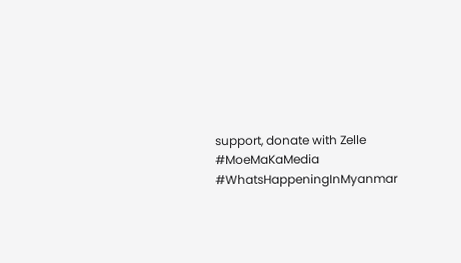support, donate with Zelle
#MoeMaKaMedia
#WhatsHappeningInMyanmar